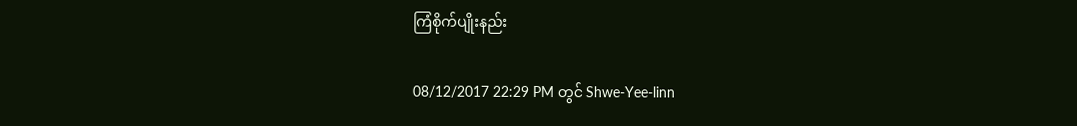ကြံစိုက်ပျိုးနည်း

08/12/2017 22:29 PM တွင် Shwe-Yee-linn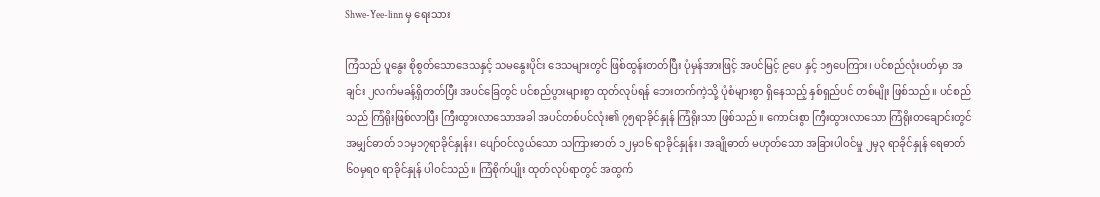Shwe-Yee-linn မှ ရေးသား

ကြံသည် ပူနွေး စိုစွတ်သောဒေသနှင့် သမနွေးပိုင်း ဒေသများတွင် ဖြစ်ထွန်းတတ်ပြီး ပုံမှန်အားဖြင့် အပင်မြင့် ၉ပေ နှင့် ၁၅ပေကြား၊ ပင်စည်လုံးပတ်မှာ အချင်း ၂လက်မခန့်ရှိတတ်ပြီး အပင်ခြေတွင် ပင်စည်ပွားများစွာ ထုတ်လုပ်ရန် ဘေးတက်ကဲ့သို့ ပုံစံများစွာ ရှိနေသည့် နှစ်ရှည်ပင် တစ်မျိုး ဖြစ်သည်။ ပင်စည်သည် ကြံရိုးဖြစ်လာပြီး ကြီးထွားလာသောအခါ အပင်တစ်ပင်လုံး၏ ၇၅ရာခိုင်နှုန် ကြံရိုးသာ ဖြစ်သည်။ ကောင်းစွာ ကြီးထွားလာသော ကြံရိုးတချောင်းတွင် အမျှင်ဓာတ် ၁၁မှ၁၇ရာခိုင်နှုန်း၊ ပျော်ဝင်လွယ်သော သကြားဓာတ် ၁၂မှ၁၆ ရာခိုင်နှုန်း၊ အချိုဓာတ် မဟုတ်သော အခြားပါဝင်မှု ၂မှ၃ ရာခိုင်နှုန် ရေဓာတ် ၆၀မှရ၀ ရာခိုင်နှုန် ပါဝင်သည်။ ကြံစိုက်ပျိုး ထုတ်လုပ်ရာတွင် အထွက်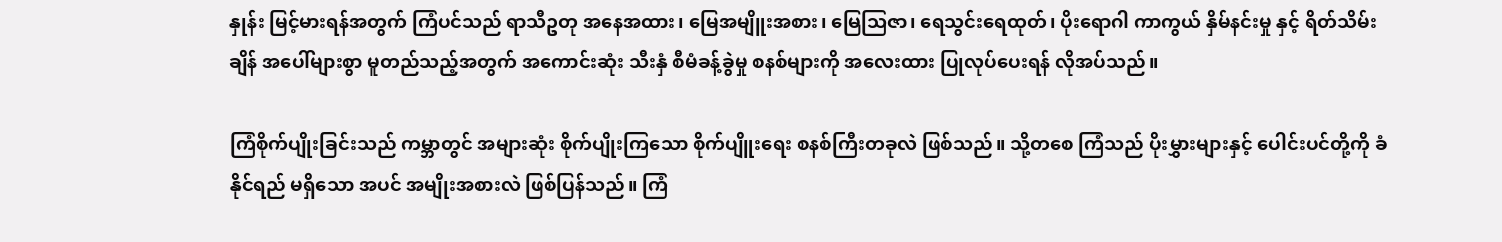နှုန်း မြင့်မားရန်အတွက် ကြံပင်သည် ရာသီဥတု အနေအထား၊ မြေအမျိူးအစား၊ မြေသြဇာ၊ ရေသွင်းရေထုတ်၊ ပိုးရောဂါ ကာကွယ် နှိမ်နင်းမှု နှင့် ရိတ်သိမ်းချိန် အပေါ်များစွာ မူတည်သည့်အတွက် အကောင်းဆုံး သီးနှံ စီမံခန့်ခွဲမှု စနစ်များကို အလေးထား ပြုလုပ်ပေးရန် လိုအပ်သည်။

ကြံစိုက်ပျိုးခြင်းသည် ကမ္ဘာတွင် အများဆုံး စိုက်ပျိုးကြသော စိုက်ပျိူးရေး စနစ်ကြီးတခုလဲ ဖြစ်သည်။ သို့တစေ ကြံသည် ပိုးမွှားများနှင့် ပေါင်းပင်တို့ကို ခံနိုင်ရည် မရှိသော အပင် အမျိုးအစားလဲ ဖြစ်ပြန်သည်။ ကြံ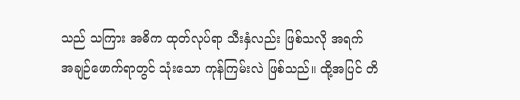သည် သကြား အဓိက ထုတ်လုပ်ရာ သီးနှံလည်း ဖြစ်သလို အရက် အချဉ်ဖောက်ရာတွင် သုံးသော ကုန်ကြမ်းလဲ ဖြစ်သည်။ ထို့အပြင် တိ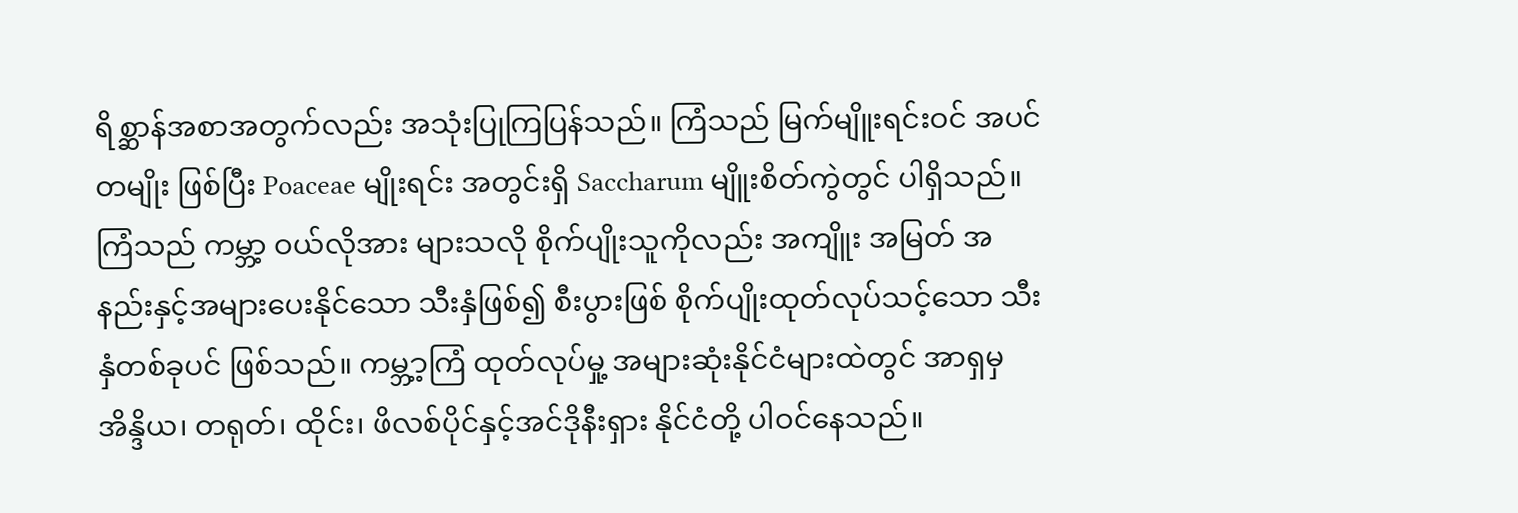ရိစ္ဆာန်အစာအတွက်လည်း အသုံးပြုကြပြန်သည်။ ကြံသည် မြက်မျိူးရင်းဝင် အပင်တမျိုး ဖြစ်ပြီး Poaceae မျိုးရင်း အတွင်းရှိ Saccharum မျိူးစိတ်ကွဲတွင် ပါရှိသည်။ ကြံသည် ကမ္ဘာ့ ဝယ်လိုအား များသလို စိုက်ပျိုးသူကိုလည်း အကျိူး အမြတ် အနည်းနှင့်အများပေးနိုင်သော သီးနှံဖြစ်၍ စီးပွားဖြစ် စိုက်ပျိုးထုတ်လုပ်သင့်သော သီးနှံတစ်ခုပင် ဖြစ်သည်။ ကမ္ဘ့ာ့ကြံ ထုတ်လုပ်မှု့ အများဆုံးနိုင်ငံများထဲတွင် အာရှမှ အိန္ဒိယ၊ တရုတ်၊ ထိုင်း၊ ဖိလစ်ပိုင်နှင့်အင်ဒိုနီးရှား နိုင်ငံတို့ ပါဝင်နေသည်။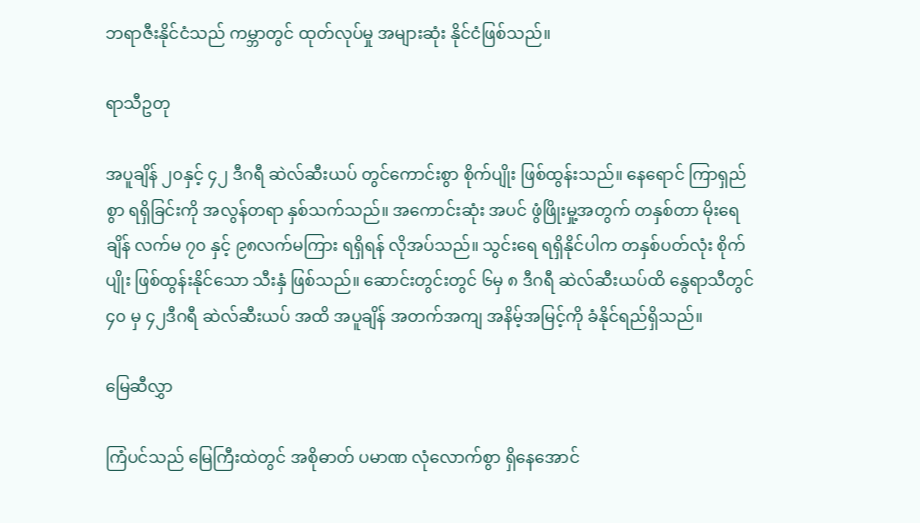ဘရာဇီးနိုင်ငံသည် ကမ္ဘာတွင် ထုတ်လုပ်မှု အများဆုံး နိုင်ငံဖြစ်သည်။

ရာသီဥတု

အပူချိန် ၂၀နှင့် ၄၂ ဒီဂရီ ဆဲလ်ဆီးယပ် တွင်ကောင်းစွာ စိုက်ပျိုး ဖြစ်ထွန်းသည်။ နေရောင် ကြာရှည်စွာ ရရှိခြင်းကို အလွန်တရာ နှစ်သက်သည်။ အကောင်းဆုံး အပင် ဖွံဖြိုးမှု့အတွက် တနှစ်တာ မိုးရေချိန် လက်မ ၇၀ နှင့် ၉၈လက်မကြား ရရှိရန် လိုအပ်သည်။ သွင်းရေ ရရှိနိုင်ပါက တနှစ်ပတ်လုံး စိုက်ပျိုး ဖြစ်ထွန်းနိုင်သော သီးနှံ ဖြစ်သည်။ ဆောင်းတွင်းတွင် ၆မှ ၈ ဒီဂရီ ဆဲလ်ဆီးယပ်ထိ နွေရာသီတွင် ၄၀ မှ ၄၂ဒီဂရီ ဆဲလ်ဆီးယပ် အထိ အပူချိန် အတက်အကျ အနိမ့်အမြင့်ကို ခံနိုင်ရည်ရှိသည်။

မြေဆီလွှာ

ကြံပင်သည် မြေကြီးထဲတွင် အစိုဓာတ် ပမာဏ လုံလောက်စွာ ရှိနေအောင်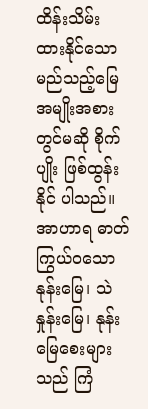ထိန်းသိမ်း ထားနိုင်သော မည်သည့်မြေ အမျိုးအစားတွင်မဆို စိုက်ပျိုး ဖြစ်ထွန်းနိုင် ပါသည်။ အာဟာရ ဓာတ်ကြွယ်ဝသော နုန်းမြေ၊ သဲနှုန်းမြေ၊ နုန်းမြေစေးများသည် ကြံ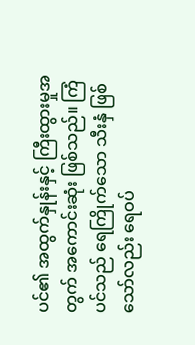ပင်၏ အထွက်နှုန်းနှင့် ကြီးထွားမှုအတွက် အကောင်းဆုံး ဖြစ်သည်။ ကြံပင်သည် ရေကြိုက်သော သီးနှံ ဖြစ်သော်လည်း ရေဝပ်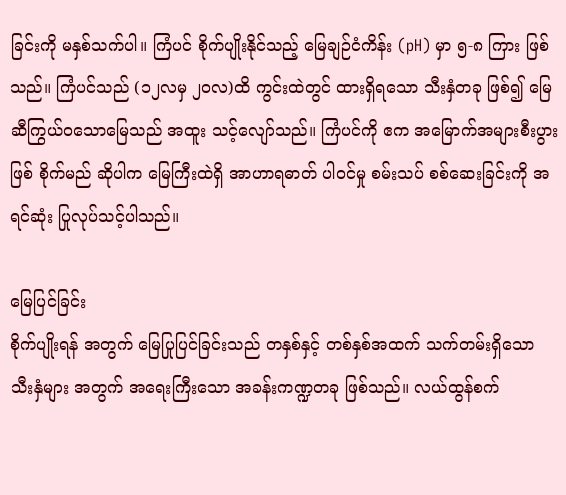ခြင်းကို မနှစ်သက်ပါ။ ကြံပင် စိုက်ပျိုးနိုင်သည့် မြေချဉ်ငံကိန်း (pH) မှာ ၅-၈ ကြား ဖြစ်သည်။ ကြံပင်သည် (၁၂လမှ ၂၀လ)ထိ ကွင်းထဲတွင် ထားရှိရသော သီးနှံတခု ဖြစ်၍ မြေဆီကြွယ်ဝသောမြေသည် အထူး သင့်လျော်သည်။ ကြံပင်ကို ဧက အမြောက်အများစီးပွားဖြစ် စိုက်မည် ဆိုပါက မြေကြီးထဲရှိ အာဟာရဓာတ် ပါဝင်မှု စမ်းသပ် စစ်ဆေးခြင်းကို အရင်ဆုံး ပြုလုပ်သင့်ပါသည်။

မြေပြင်ခြင်း
စိုက်ပျိုးရန် အတွက် မြေပြုပြင်ခြင်းသည် တနှစ်နှင့် တစ်နှစ်အထက် သက်တမ်းရှိသော သီးနှံများ အတွက် အရေးကြီးသော အခန်းကဏ္ဍတခု ဖြစ်သည်။ လယ်ထွန်စက်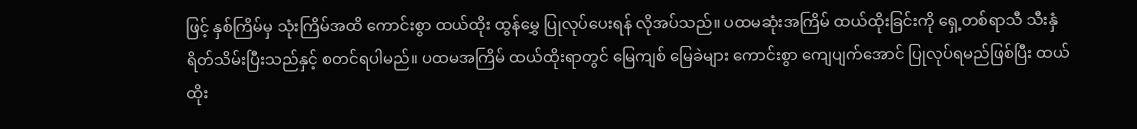ဖြင့် နှစ်ကြိမ်မှ သုံးကြိမ်အထိ ကောင်းစွာ ထယ်ထိုး ထွန်မွှေ ပြုလုပ်ပေးရန် လိုအပ်သည်။ ပထမဆုံးအကြိမ် ထယ်ထိုးခြင်းကို ရှေ့တစ်ရာသီ သီးနှံ ရိတ်သိမ်းပြီးသည်နှင့် စတင်ရပါမည်။ ပထမအကြိမ် ထယ်ထိုးရာတွင် မြေကျစ် မြေခဲများ ကောင်းစွာ ကျေပျက်အောင် ပြုလုပ်ရမည်ဖြစ်ပြီး ထယ်ထိုး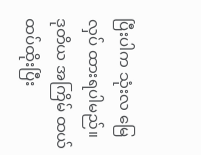ပြီးပါက သုံးလ မြေလှပ် ထားရပါမည်။ ဒုတိယ အကြိမ် ထယ်ထပ်ထိုးပြီး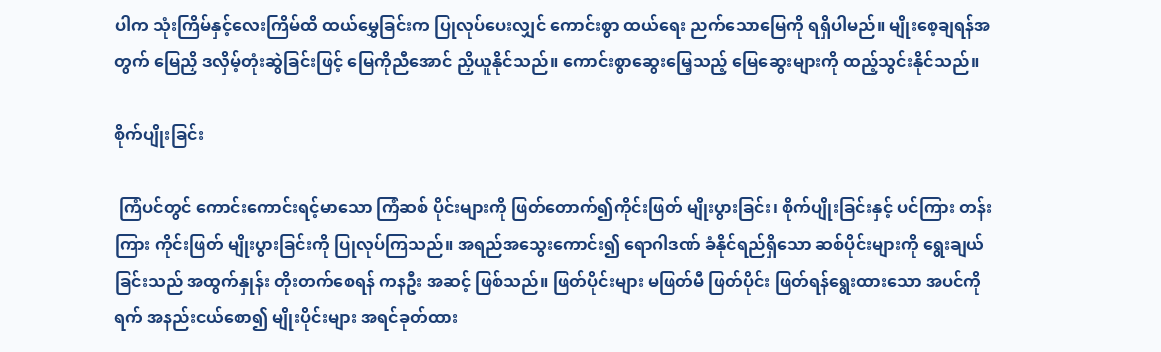ပါက သုံးကြိမ်နှင့်လေးကြိမ်ထိ ထယ်မွှေခြင်းက ပြုလုပ်ပေးလျှင် ကောင်းစွာ ထယ်ရေး ညက်သောမြေကို ရရှိပါမည်။ မျိုးစေ့ချရန်အတွက် မြေညှိ ဒလှိမ့်တုံးဆွဲခြင်းဖြင့် မြေကိုညီအောင် ညှိယူနိုင်သည်။ ကောင်းစွာဆွေးမြေ့သည့် မြေဆွေးများကို ထည့်သွင်းနိုင်သည်။

စိုက်ပျိုးခြင်း

 ကြံပင်တွင် ကောင်းကောင်းရင့်မာသော ကြံဆစ် ပိုင်းများကို ဖြတ်တောက်၍ကိုင်းဖြတ် မျိုးပွားခြင်း၊ စိုက်ပျိုးခြင်းနှင့် ပင်ကြား တန်းကြား ကိုင်းဖြတ် မျိုးပွားခြင်းကို ပြုလုပ်ကြသည်။ အရည်အသွေးကောင်း၍ ရောဂါဒဏ် ခံနိုင်ရည်ရှိသော ဆစ်ပိုင်းများကို ရွေးချယ်ခြင်းသည် အထွက်နှုန်း တိုးတက်စေရန် ကနဦး အဆင့် ဖြစ်သည်။ ဖြတ်ပိုင်းများ မဖြတ်မီ ဖြတ်ပိုင်း ဖြတ်ရန်ရွေးထားသော အပင်ကို ရက် အနည်းငယ်စော၍ မျိုးပိုင်းများ အရင်ခုတ်ထား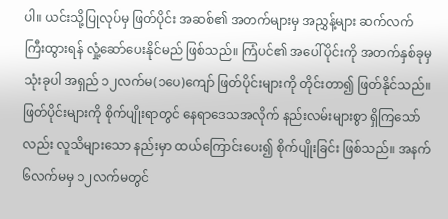ပါ။ ယင်းသို့ပြုလုပ်မှ ဖြတ်ပိုင်း အဆစ်၏ အတက်များမှ အညွှန့်များ ဆက်လက် ကြီးထွားရန် လှုံ့ဆော်ပေးနိုင်မည် ဖြစ်သည်။ ကြံပင်၏ အပေါ်ပိုင်းကို အတက်နှစ်ခုမှ သုံးခုပါ အရှည် ၁၂လက်မ(၁ပေ)ကျော် ဖြတ်ပိုင်းများကို တိုင်းတာ၍ ဖြတ်နိုင်သည်။ ဖြတ်ပိုင်းများကို စိုက်ပျိုးရာတွင် နေရာဒေသအလိုက် နည်းလမ်းများစွာ ရှိကြသော်လည်း လူသိများသော နည်းမှာ ထယ်ကြောင်းပေး၍ စိုက်ပျိုးခြင်း ဖြစ်သည်။ အနက် ၆လက်မမှ ၁၂လက်မတွင်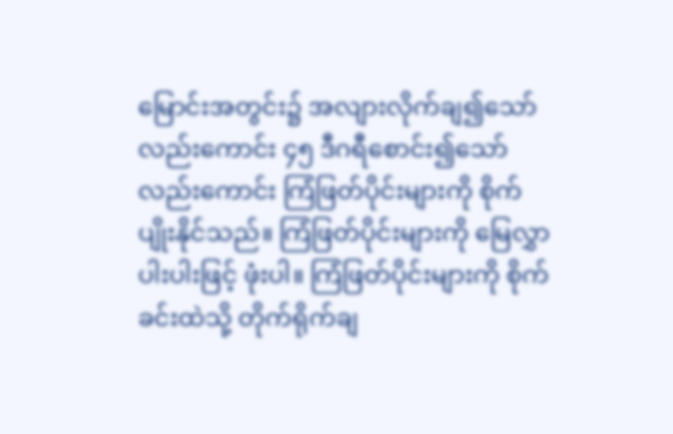မြောင်းအတွင်း၌ အလျားလိုက်ချ၍သော်လည်းကောင်း ၄၅ ဒီဂရီစောင်း၍သော် လည်းကောင်း ကြံဖြတ်ပိုင်းများကို စိုက်ပျိုးနိုင်သည်။ ကြံဖြတ်ပိုင်းများကို မြေလွှာပါးပါးဖြင့် ဖုံးပါ။ ကြံဖြတ်ပိုင်းများကို စိုက်ခင်းထဲသို့ တိုက်ရိုက်ချ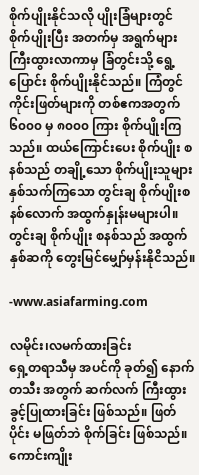စိုက်ပျိုးနိုင်သလို ပျိုးခြံများတွင် စိုက်ပျိုးပြီး အတက်မှ အရွက်များကြီးထွားလာကာမှ ခြံတွင်းသို့ ရွေ့ပြောင်း စိုက်ပျိုးနိုင်သည်။ ကြံတွင် ကိုင်းဖြတ်များကို တစ်ဧကအတွက် ၆၀၀၀ မှ ၈၀၀၀ ကြား စိုက်ပျိုးကြသည်။ ထယ်ကြောင်းပေး စိုက်ပျိုး စနစ်သည် တချို့သော စိုက်ပျိုးသူများ နှစ်သက်ကြသော တွင်းချ စိုက်ပျိုးစနစ်လောက် အထွက်နှုန်းမများပါ။ တွင်းချ စိုက်ပျိုး စနစ်သည် အထွက်နှစ်ဆကို တွေးမြင်မျှော်မှန်းနိုငိသည်။

-www.asiafarming.com

လမိုင်း၊လမက်ထားခြင်း
ရှေ့တရာသီမှ အပင်ကို ခုတ်၍ နောက်တသီး အတွက် ဆက်လက် ကြီးထွား ခွင့်ပြုထားခြင်း ဖြစ်သည်။ ဖြတ်ပိုင်း မဖြတ်ဘဲ စိုက်ခြင်း ဖြစ်သည်။ ကောင်းကျိုး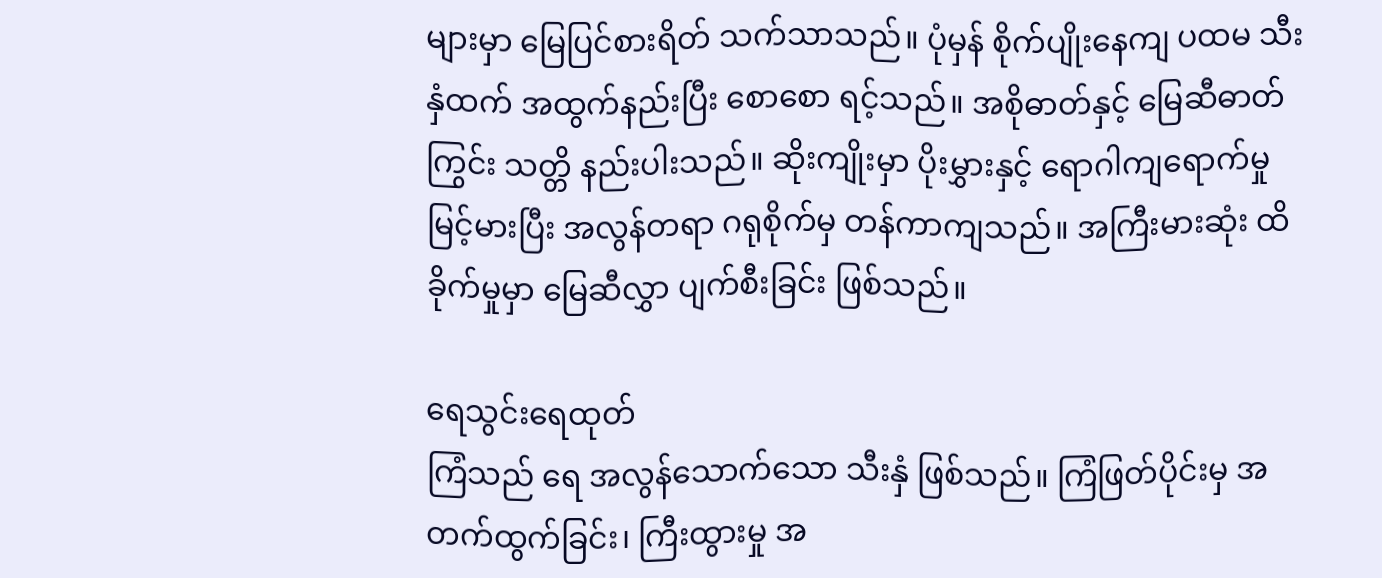များမှာ မြေပြင်စားရိတ် သက်သာသည်။ ပုံမှန် စိုက်ပျိုးနေကျ ပထမ သီးနှံထက် အထွက်နည်းပြီး စောစော ရင့်သည်။ အစိုဓာတ်နှင့် မြေဆီဓာတ်ကြွင်း သတ္တိ နည်းပါးသည်။ ဆိုးကျိုးမှာ ပိုးမွှားနှင့် ရောဂါကျရောက်မှု မြင့်မားပြီး အလွန်တရာ ဂရုစိုက်မှ တန်ကာကျသည်။ အကြီးမားဆုံး ထိခိုက်မှုမှာ မြေဆီလွှာ ပျက်စီးခြင်း ဖြစ်သည်။

ရေသွင်းရေထုတ်
ကြံသည် ရေ အလွန်သောက်သော သီးနှံ ဖြစ်သည်။ ကြံဖြတ်ပိုင်းမှ အတက်ထွက်ခြင်း၊ ကြီးထွားမှု အ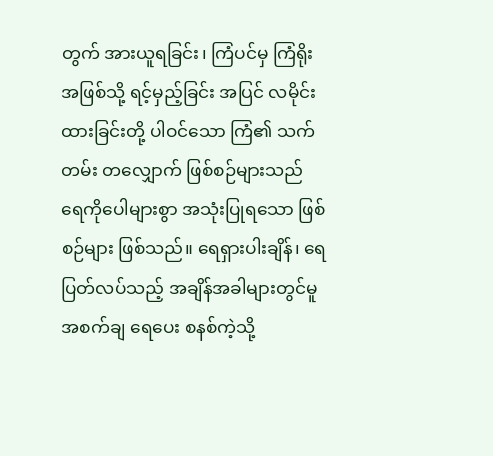တွက် အားယူရခြင်း၊ ကြံပင်မှ ကြံရိုးအဖြစ်သို့ ရင့်မှည့်ခြင်း အပြင် လမိုင်းထားခြင်းတို့ ပါဝင်သော ကြံ၏ သက်တမ်း တလျှောက် ဖြစ်စဉ်များသည် ရေကိုပေါများစွာ အသုံးပြုရသော ဖြစ်စဉ်များ ဖြစ်သည်။ ရေရှားပါးချိန်၊ ရေပြတ်လပ်သည့် အချိန်အခါများတွင်မူ အစက်ချ ရေပေး စနစ်ကဲ့သို့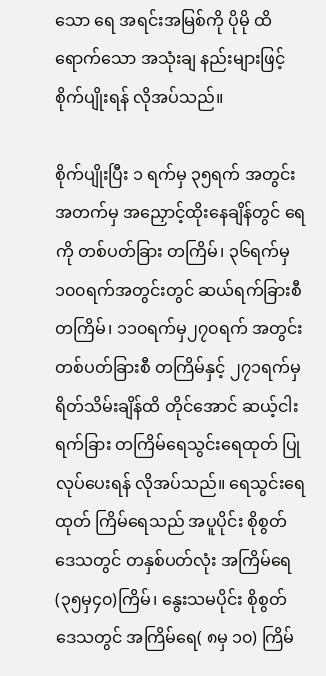သော ရေ အရင်းအမြစ်ကို ပိုမို ထိရောက်သော အသုံးချ နည်းများဖြင့် စိုက်ပျိုးရန် လိုအပ်သည်။

စိုက်ပျိုးပြီး ၁ ရက်မှ ၃၅ရက် အတွင်း အတက်မှ အညှောင့်ထိုးနေချိန်တွင် ရေကို တစ်ပတ်ခြား တကြိမ်၊ ၃၆ရက်မှ၁၀၀ရက်အတွင်းတွင် ဆယ်ရက်ခြားစီ တကြိမ်၊ ၁၁၀ရက်မှ၂၇၀ရက် အတွင်း တစ်ပတ်ခြားစီ တကြိမ်နှင့် ၂၇၁ရက်မှ ရိတ်သိမ်းချိန်ထိ တိုင်အောင် ဆယ့်ငါးရက်ခြား တကြိမ်ရေသွင်းရေထုတ် ပြုလုပ်ပေးရန် လိုအပ်သည်။ ရေသွင်းရေထုတ် ကြိမ်ရေသည် အပူပိုင်း စိုစွတ်ဒေသတွင် တနှစ်ပတ်လုံး အကြိမ်ရေ (၃၅မှ၄၀)ကြိမ်၊ နွေးသမပိုင်း စိုစွတ်ဒေသတွင် အကြိမ်ရေ( ၈မှ ၁၀) ကြိမ်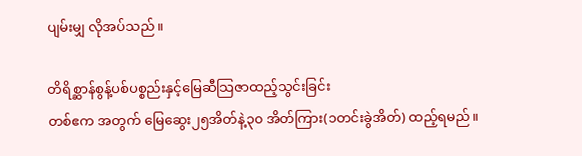ပျမ်းမျှ လိုအပ်သည်။

တိရိစ္ဆာန်စွန့်ပစ်ပစ္စည်းနှင့်မြေဆီသြဇာထည့်သွင်းခြင်း
တစ်ဧက အတွက် မြေဆွေး၂၅အိတ်နဲ့၃၀ အိတ်ကြား(၁တင်းခွဲအိတ်) ထည့်ရမည်။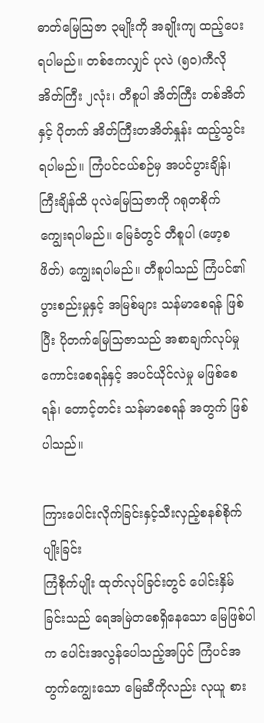ဓာတ်မြေသြဇာ ၃မျိုးကို အချိုးကျ ထည့်ပေးရပါမည်။ တစ်ဧကလျှင် ပုလဲ (၅၀)ကီလို အိတ်ကြီး ၂လုံး၊ တီစူပါ အိတ်ကြီး တစ်အိတ်နှင့် ပိုတက် အိတ်ကြီးတအိတ်နှုန်း ထည့်သွင်းရပါမည်။ ကြံပင်ငယ်စဉ်မှ အပင်ပွားချိန်၊ ကြီးချိန်ထိ ပုလဲမြေသြဇာကို ဂရုတစိုက် ကျွေးရပါမည်။ မြေခံတွင် တီစူပါ (ဖော့စဖိတ်) ကျွေးရပါမည်။ တီစူပါသည် ကြံပင်၏ ပွားစည်းမှုနှင့် အမြစ်များ သန်မာစေရန် ဖြစ်ပြီး ပိုတက်မြေသြဇာသည် အစာချက်လုပ်မှု ကောင်းစေရန်နှင့် အပင်ယိုင်လဲမှု မဖြစ်စေရန်၊ တောင့်တင်း သန်မာစေရန် အတွက် ဖြစ်ပါသည်။

ကြားပေါင်းလိုက်ခြင်းနှင့်သီးလှည့်စနစ်စိုက်ပျိုးခြင်း
ကြံစိုက်ပျိုး ထုတ်လုပ်ခြင်းတွင် ပေါင်းနှိမ်ခြင်းသည် ရေအမြဲတစေရှိနေသော မြေဖြစ်ပါက ပေါင်းအလွန်ပေါသည့်အပြင် ကြံပင်အတွက်ကျွေးသော မြေဆီကိုလည်း လုယူ စား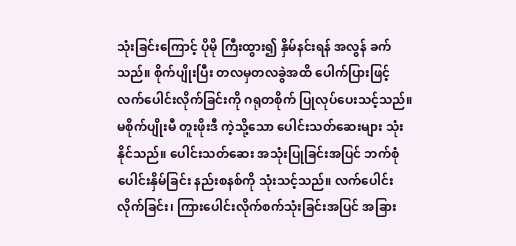သုံးခြင်းကြောင့် ပိုမို ကြီးထွား၍ နှိမ်နင်းရန် အလွန် ခက်သည်။ စိုက်ပျိုးပြီး တလမှတလခွဲအထိ ပေါက်ပြားဖြင့် လက်ပေါင်းလိုက်ခြင်းကို ဂရုတစိုက် ပြုလုပ်ပေးသင့်သည်။ မစိုက်ပျိုးမီ တူးဖိုးဒီ ကဲ့သို့သော ပေါင်းသတ်ဆေးများ သုံးနိုင်သည်။ ပေါင်းသတ်ဆေး အသုံးပြုခြင်းအပြင် ဘက်စုံ ပေါင်းနှိမ်ခြင်း နည်းစနစ်ကို သုံးသင့်သည်။ လက်ပေါင်းလိုက်ခြင်း၊ ကြားပေါင်းလိုက်စက်သုံးခြင်းအပြင် အခြား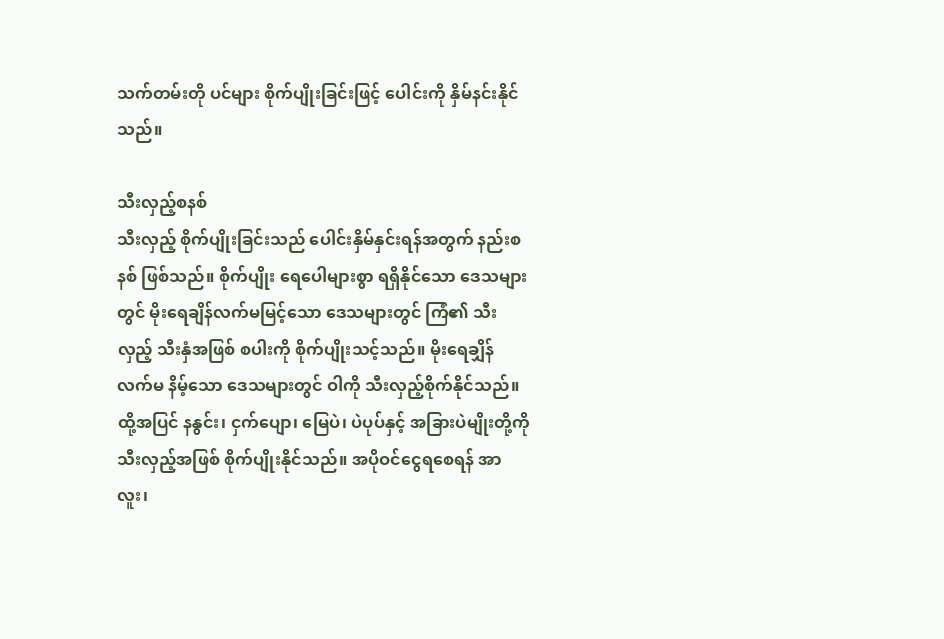သက်တမ်းတို ပင်များ စိုက်ပျိုးခြင်းဖြင့် ပေါင်းကို နှိမ်နင်းနိုင်သည်။

သီးလှည့်စနစ်
သီးလှည့် စိုက်ပျိုးခြင်းသည် ပေါင်းနှိမ်နှင်းရန်အတွက် နည်းစနစ် ဖြစ်သည်။ စိုက်ပျိုး ရေပေါများစွာ ရရှိနိုင်သော ဒေသများတွင် မိုးရေချိန်လက်မမြင့်သော ဒေသများတွင် ကြံ၏ သီးလှည့် သီးနှံအဖြစ် စပါးကို စိုက်ပျိုးသင့်သည်။ မိုးရေချှိန် လက်မ နိမ့်သော ဒေသများတွင် ဝါကို သီးလှည့်စိုက်နိုင်သည်။ ထို့အပြင် နနွင်း၊ ငှက်ပျော၊ မြေပဲ၊ ပဲပုပ်နှင့် အခြားပဲမျိုးတို့ကို သီးလှည့်အဖြစ် စိုက်ပျိုးနိုင်သည်။ အပိုဝင်ငွေရစေရန် အာလူး၊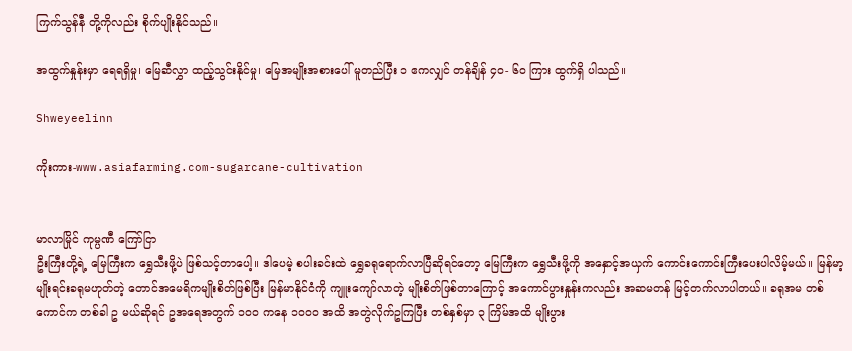ကြက်သွန်နီ တို့ကိုလည်း စိုက်ပျိုးနိုင်သည်။

အထွက်နှုန်းမှာ ရေရရှိမှု၊ မြေဆီလွှာ ထည့်သွင်းနိုင်မှု၊ မြေအမျိုးအစားပေါ် မူတည်ပြီး ၁ ဧကလျှင် တန်ချိန် ၄၀- ၆၀ ကြား ထွက်ရှိ ပါသည်။

Shweyeelinn

ကိုးကား-www.asiafarming.com-sugarcane-cultivation


မာလာမြိုင် ကုမ္ပဏီ ကြော်ငြာ
ဦးကြီးတို့ရဲ့ မြေကြီးက ရွှေသီးဖို့ပဲ ဖြစ်သင့်တာပေါ့။ ဒါပေမဲ့ စပါးခင်းထဲ ရွှေခရုရောက်လာပြီဆိုရင်တော့ မြေကြီးက ရွှေသီးဖို့ကို အနှောင့်အယှက် ကောင်းကောင်းကြီးပေးပါလိမ့်မယ်။ မြန်မာ့မျိုးရင်းခရုမဟုတ်တဲ့ တောင်အမေရိကမျိုးစိတ်ဖြစ်ပြီး မြန်မာနိုင်ငံကို ကျူးကျော်လာတဲ့ မျိုးစိတ်ဖြစ်တာကြောင့် အကောင်ပွားနှုန်းကလည်း အဆမတန် မြင့်တက်လာပါတယ်။ ခရုအမ တစ်ကောင်က တစ်ခါ ဥ မယ်ဆိုရင် ဥအရေအတွက် ၁၀၀ ကနေ ၁၀၀၀ အထိ အတွဲလိုက်ဥကြပြီး တစ်နှစ်မှာ ၃ ကြိမ်အထိ မျိုးပွား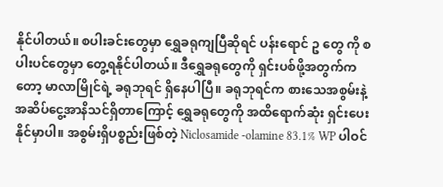နိုင်ပါတယ်။ စပါးခင်းတွေမှာ ရွှေခရုကျပြီဆိုရင် ပန်းရောင် ဥ တွေ ကို စပါးပင်တွေမှာ တွေ့ရနိုင်ပါတယ်။ ဒီရွှေခရုတွေကို ရှင်းပစ်ဖို့အတွက်ကတော့ မာလာမြိုင်ရဲ့ ခရုဘုရင် ရှိနေပါပြီ။ ခရုဘုရင်က စားသေအစွမ်းနဲ့ အဆိပ်ငွေ့အာနိသင်ရှိတာကြောင့် ရွှေခရုတွေကို အထိရောက်ဆုံး ရှင်းပေးနိုင်မှာပါ။ အစွမ်းရှိပစ္စည်းဖြစ်တဲ့ Niclosamide -olamine 83.1% WP ပါဝင်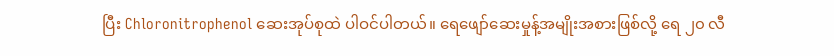ပြီး Chloronitrophenol ဆေးအုပ်စုထဲ ပါဝင်ပါတယ်။ ရေဖျော်ဆေးမှုန့်အမျိုးအစားဖြစ်လို့ ရေ ၂၀ လီ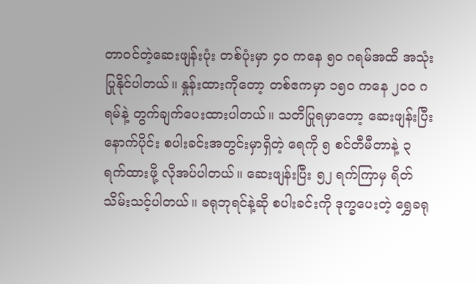တာဝင်တဲ့ဆေးဖျန်းပုံး တစ်ပုံးမှာ ၄၀ ကနေ ၅၀ ဂရမ်အထိ အသုံးပြုနိုင်ပါတယ်။ နှုန်းထားကိုတော့ တစ်ဧကမှာ ၁၅၀ ကနေ ၂၀၀ ဂရမ်နဲ့ တွက်ချက်ပေးထားပါတယ်။ သတိပြုရမှာတော့ ဆေးဖျန်းပြီးနောက်ပိုင်း စပါးခင်းအတွင်းမှာရှိတဲ့ ရေကို ၅ စင်တီမီတာနဲ့ ၃ ရက်ထားဖို့ လိုအပ်ပါတယ်။ ဆေးဖျန်းပြီး ၅၂ ရက်ကြာမှ ရိတ်သိမ်းသင့်ပါတယ်။ ခရုဘုရင်နဲ့ဆို စပါးခင်းကို ဒုက္ခပေးတဲ့ ရွှေခရု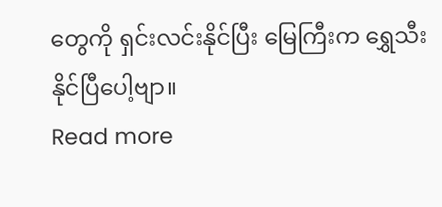တွေကို ရှင်းလင်းနိုင်ပြီး မြေကြီးက ရွှေသီးနိုင်ပြီပေါ့ဗျာ။
Read more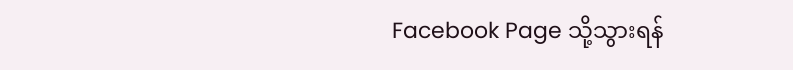Facebook Page သို့သွားရန်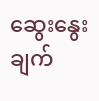ဆွေးနွေးချက်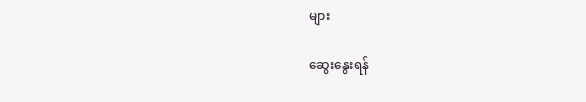များ

ဆွေးနွေးရန်